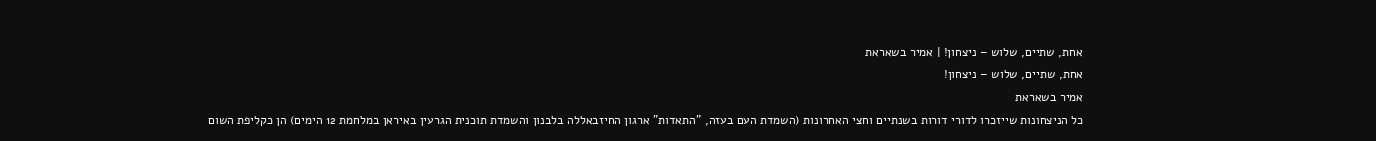אחת, שתיים, שלוש – ניצחון! | אמיר בשאראת
אחת, שתיים, שלוש – ניצחון!
אמיר בשאראת
כל הניצחונות שייזכרו לדורי דורות בשנתיים וחצי האחרונות (השמדת העם בעזה, "התאדות" ארגון החיזבאללה בלבנון והשמדת תוכנית הגרעין באיראן במלחמת 12 הימים) הן כקליפת השום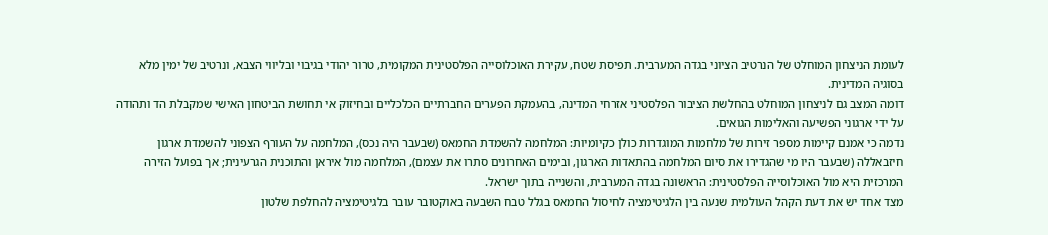לעומת הניצחון המוחלט של הנרטיב הציוני בגדה המערבית. תפיסת שטח, עקירת האוכלוסייה הפלסטינית המקומית, טרור יהודי בגיבוי ובליווי הצבא, ונרטיב של ימין מלא בסוגיה המדינית.
דומה המצב גם לניצחון המוחלט בהחלשת הציבור הפלסטיני אזרחי המדינה, בהעמקת הפערים החברתיים הכלכליים ובחיזוק אי תחושת הביטחון האישי שמקבלת הד ותהודה על ידי ארגוני הפשיעה והאלימות הגואים.
נדמה כי אמנם קיימות מספר זירות של מלחמות המוגדרות כולן כקיומיות: המלחמה להשמדת החמאס (שבעבר היה נכס), המלחמה על העורף הצפוני להשמדת ארגון חיזבאללה (שבעבר היו מי שהגדירו את סיום המלחמה בהתאדות הארגון, ובימים האחרונים סתרו את עצמם), המלחמה מול איראן והתוכנית הגרעינית; אך בפועל הזירה המרכזית היא מול האוכלוסייה הפלסטינית: הראשונה בגדה המערבית, והשנייה בתוך ישראל.
מצד אחד יש את דעת הקהל העולמית שנעה בין הלגיטימציה לחיסול החמאס בגלל טבח השבעה באוקטובר עובר בלגיטימציה להחלפת שלטון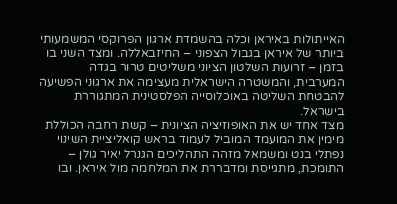האייתולות באיראן וכלה בהשמדת ארגון הפרוקסי המשמעותי ביותר של איראן בגבול הצפוני – החיזבאללה. ומצד השני בו בזמן – זרועות השלטון הציוני משליטים טרור בגדה המערבית, והמשטרה הישראלית מעצימה את ארגוני הפשיעה להבטחת השליטה באוכלוסייה הפלסטינית המתגוררת בישראל.
מצד אחד יש את האופוזיציה הציונית – קשת רחבה הכוללת מימין את המועמד המוביל לעמוד בראש קואליציית השינוי נפתלי בנט ומשמאל מזהה התהליכים הגנרל יאיר גולן – התומכת, מתגייסת ומדבררת את המלחמה מול איראן. ובו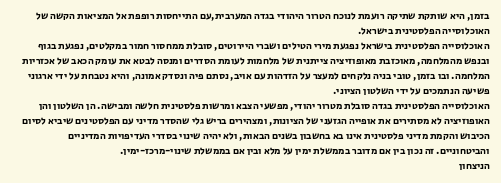בזמן, היא שותקת שתיקה רועמת לנוכח הטרור היהודי בגדה המערבית,עם התייחסות רופפת אל המציאות הקשה של האוכלוסייה הפלסטינית בישראל.
האוכלוסייה הפלסטינית בישראל נפגעת מירי הטילים ושברי היירוטים, סובלת ממחסור חמור במקלטים, נפגעת בגוף ובנפש מהמלחמה, מאוכזבת מאופוזיציה צייתנית של מלחמות לעומת הסדרים ומנסה לבטא את עומק הכאב של אכזריות המלחמה. ובו בזמן, טובי בניה נלקחים למעצר על הזדהות עם אויב, נסתם פיה ונסדק אמונה, והיא נטבחת על ידי ארגוני פשיעה הנתמכים על ידי השלטון הציוני.
האוכלוסייה הפלסטינית בגדה סובלת מטרור יהודי, מפשעי הצבא ומרשות פלסטינית חלשה ומבישה. הן השלטון והן האופוזיציה לא מסתירים את אופייה הגזעני של הציונות, ומצהירים בריש גלי שהסדר מדיני עם הפלסטינים שיביא לסיום הכיבוש והקמת מדיני פלסטינית אינו בא בחשבון בשנים הבאות, ולא יהיה שינוי בסדרי העדיפויות המדיניים והביטחוניים. זה נכון בין אם מדובר בממשלת ימין על מלא ובין אם בממשלת שינוי-מרכז-ימין.
הניצחון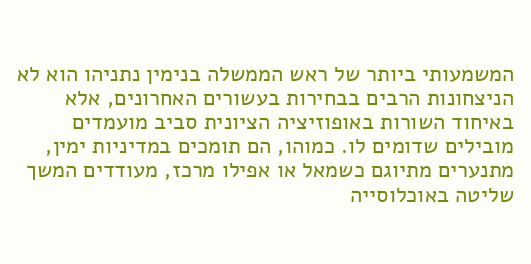המשמעותי ביותר של ראש הממשלה בנימין נתניהו הוא לא הניצחונות הרבים בבחירות בעשורים האחרונים, אלא באיחוד השורות באופוזיציה הציונית סביב מועמדים מובילים שדומים לו. כמוהו, הם תומכים במדיניות ימין, מתנערים מתיוגם כשמאל או אפילו מרכז, מעודדים המשך שליטה באוכלוסייה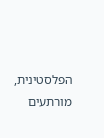הפלסטינית, מורתעים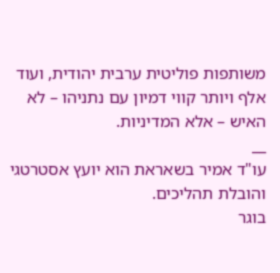משותפות פוליטית ערבית יהודית, ועוד אלף ויותר קווי דמיון עם נתניהו – לא האיש – אלא המדיניות.
__
עו"ד אמיר בשאראת הוא יועץ אסטרטגי והובלת תהליכים.
בוגר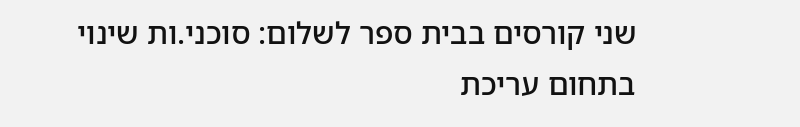שני קורסים בבית ספר לשלום: סוכני.ות שינוי בתחום עריכת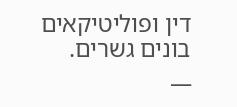דין ופוליטיקאים בונים גשרים.
__